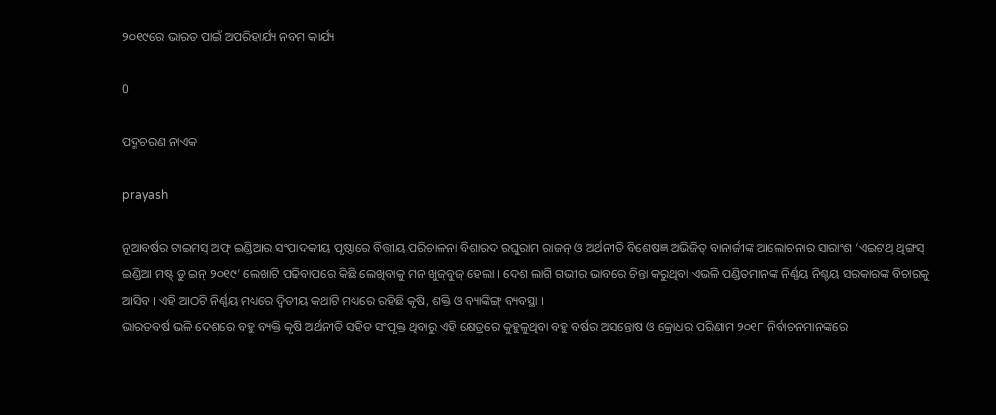୨୦୧୯ରେ ଭାରତ ପାଇଁ ଅପରିହାର୍ଯ୍ୟ ନବମ କାର୍ଯ୍ୟ

0

ପଦ୍ମଚରଣ ନାଏକ

prayash

ନୂଆବର୍ଷର ଟାଇମସ୍ ଅଫ୍ ଇଣ୍ଡିଆର ସଂପାଦକୀୟ ପୃଷ୍ଠାରେ ବିତ୍ତୀୟ ପରିଚାଳନା ବିଶାରଦ ରଘୁରାମ ରାଜନ୍ ଓ ଅର୍ଥନୀତି ବିଶେଷଜ୍ଞ ଅଭିଜିତ୍ ବାନାର୍ଜୀଙ୍କ ଆଲୋଚନାର ସାରାଂଶ ‘ଏଇଟଥ୍ ଥିଙ୍ଗସ୍ ଇଣ୍ଡିଆ ମଷ୍ଟ୍ ଡୁ ଇନ୍ ୨୦୧୯’ ଲେଖାଟି ପଢିବାପରେ କିଛି ଲେଖିବାକୁ ମନ ଖୁଜ୍‌ବୁଜ୍‌ ହେଲା । ଦେଶ ଲାଗି ଗଭୀର ଭାବରେ ଚିନ୍ତା କରୁଥିବା ଏଭଳି ପଣ୍ଡିତମାନଙ୍କ ନିର୍ଣ୍ଣୟ ନିଶ୍ଚୟ ସରକାରଙ୍କ ବିଚାରକୁ ଆସିବ । ଏହି ଆଠଟି ନିର୍ଣ୍ଣୟ ମଧ୍ୟରେ ଦ୍ୱିତୀୟ କଥାଟି ମଧ୍ୟରେ ରହିଛି କୃଷି, ଶକ୍ତି ଓ ବ୍ୟାଙ୍କିଙ୍ଗ୍‌ ବ୍ୟବସ୍ଥା ।
ଭାରତବର୍ଷ ଭଳି ଦେଶରେ ବହୁ ବ୍ୟକ୍ତି କୃଷି ଅର୍ଥନୀତି ସହିତ ସଂପୃକ୍ତ ଥିବାରୁ ଏହି କ୍ଷେତ୍ରରେ କୁହୁଳୁଥିବା ବହୁ ବର୍ଷର ଅସନ୍ତୋଷ ଓ କ୍ରୋଧର ପରିଣାମ ୨୦୧୮ ନିର୍ବାଚନମାନଙ୍କରେ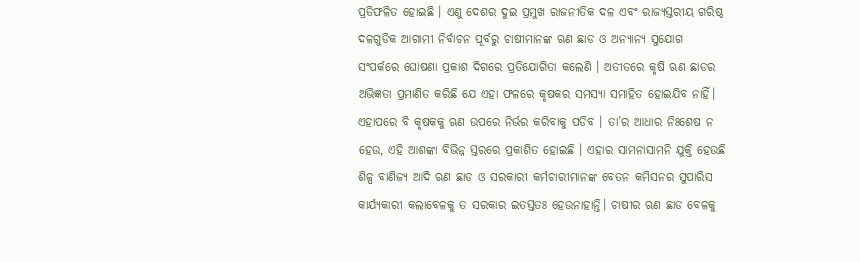ପ୍ରତିଫଳିତ ହୋଇଛି । ଏଣୁ ଦେଶର ଦୁଇ ପ୍ରମୁଖ ରାଜନୀତିକ ଦଳ ଏବଂ ରାଜ୍ୟସ୍ତରୀୟ ଗରିଷ୍ଠ ଦଳଗୁଡିକ ଆଗାମୀ ନିର୍ବାଚନ ପୂର୍ବରୁ ଚାଷୀମାନଙ୍କ ଋଣ ଛାଡ ଓ ଅନ୍ୟାନ୍ୟ ସୁଯୋଗ ସଂପର୍କରେ ଘୋଷଣା ପ୍ରକାଶ ଦିଗରେ ପ୍ରତିଯୋଗିତା କଲେଣି । ଅତୀତରେ କୃଷି ଋଣ ଛାଡର ଅଭିଜ୍ଞତା ପ୍ରମାଣିତ କରିଛି ଯେ ଏହା ଫଳରେ କୃଷକର ସମସ୍ୟା ସମାହିତ ହୋଇଯିବ ନାହିଁ। ଏହାପରେ ବି କୃଷକକୁ ଋଣ ଉପରେ ନିର୍ଭର କରିବାକୁ ପଡିବ । ତା’ର ଆଧାର ନିଃଶେଷ ନ ହେଉ, ଏହି ଆଶଙ୍କା ବିଭିନ୍ନ ସ୍ତରରେ ପ୍ରକାଶିତ ହୋଇଛି । ଏହାର ସାମନାସାମନି ଯୁକ୍ତି ହେଉଛି ଶିଳ୍ପ ବାଣିଜ୍ୟ ଆଦି ଋଣ ଛାଡ ଓ ସରକାରୀ କର୍ମଚାରୀମାନଙ୍କ ବେତନ କମିସନର ସୁପାରିସ କାର୍ଯ୍ୟକାରୀ କଲାବେଳକୁ ତ ସରକାର ଇତସ୍ତତଃ ହେଉନାହାନ୍ତି। ଚାଷୀର ଋଣ ଛାଡ ବେଳକୁ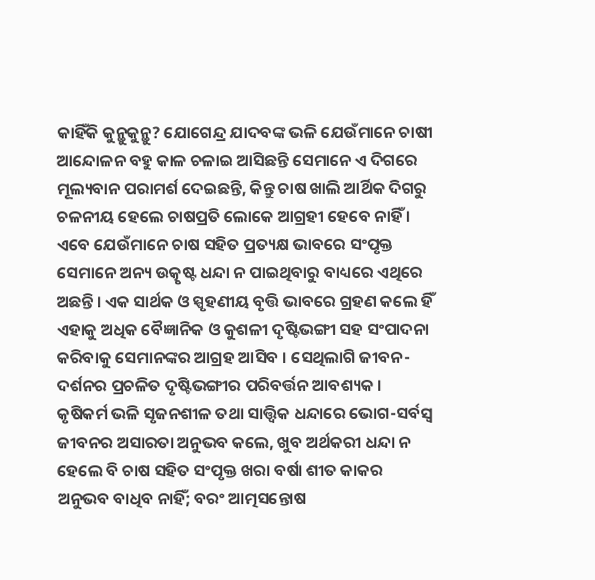କାହିଁକି କୁନ୍ଥୁକୁନ୍ଥୁ? ଯୋଗେନ୍ଦ୍ର ଯାଦବଙ୍କ ଭଳି ଯେଉଁମାନେ ଚାଷୀ ଆନ୍ଦୋଳନ ବହୁ କାଳ ଚଳାଇ ଆସିଛନ୍ତି ସେମାନେ ଏ ଦିଗରେ ମୂଲ୍ୟବାନ ପରାମର୍ଶ ଦେଇଛନ୍ତି, କିନ୍ତୁ ଚାଷ ଖାଲି ଆର୍ଥିକ ଦିଗରୁ ଚଳନୀୟ ହେଲେ ଚାଷପ୍ରତି ଲୋକେ ଆଗ୍ରହୀ ହେବେ ନାହିଁ । ଏବେ ଯେଉଁମାନେ ଚାଷ ସହିତ ପ୍ରତ୍ୟକ୍ଷ ଭାବରେ ସଂପୃକ୍ତ ସେମାନେ ଅନ୍ୟ ଉତ୍କୃଷ୍ଟ ଧନ୍ଦା ନ ପାଇଥିବାରୁ ବାଧ୍ୟରେ ଏଥିରେ ଅଛନ୍ତି । ଏକ ସାର୍ଥକ ଓ ସ୍ପୃହଣୀୟ ବୃତ୍ତି ଭାବରେ ଗ୍ରହଣ କଲେ ହିଁ ଏହାକୁ ଅଧିକ ବୈଜ୍ଞାନିକ ଓ କୁଶଳୀ ଦୃଷ୍ଟିଭଙ୍ଗୀ ସହ ସଂପାଦନା କରିବାକୁ ସେମାନଙ୍କର ଆଗ୍ରହ ଆସିବ । ସେଥିଲାଗି ଜୀବନ-ଦର୍ଶନର ପ୍ରଚଳିତ ଦୃଷ୍ଟିଭଙ୍ଗୀର ପରିବର୍ତ୍ତନ ଆବଶ୍ୟକ । କୃଷିକର୍ମ ଭଳି ସୃଜନଶୀଳ ତଥା ସାତ୍ତ୍ବିକ ଧନ୍ଦାରେ ଭୋଗ-ସର୍ବସ୍ୱ ଜୀବନର ଅସାରତା ଅନୁଭବ କଲେ, ଖୁବ ଅର୍ଥକରୀ ଧନ୍ଦା ନ ହେଲେ ବି ଚାଷ ସହିତ ସଂପୃକ୍ତ ଖରା ବର୍ଷା ଶୀତ କାକର ଅନୁଭବ ବାଧିବ ନାହିଁ; ବରଂ ଆତ୍ମସନ୍ତୋଷ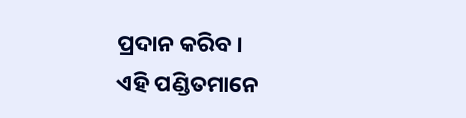ପ୍ରଦାନ କରିବ ।
ଏହି ପଣ୍ଡିତମାନେ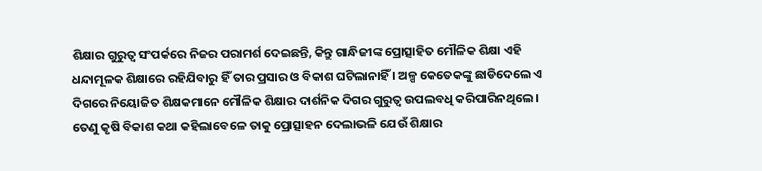ଶିକ୍ଷାର ଗୁରୁତ୍ୱ ସଂପର୍କରେ ନିଜର ପରାମର୍ଶ ଦେଇଛନ୍ତି, କିନ୍ତୁ ଗାନ୍ଧିଜୀଙ୍କ ପ୍ରୋତ୍ସାହିତ ମୌଳିକ ଶିକ୍ଷା ଏହି ଧନ୍ଦାମୂଳକ ଶିକ୍ଷାରେ ରହିଯିବାରୁ ହିଁ ତାର ପ୍ରସାର ଓ ବିକାଶ ଘଟିଲାନାହିଁ । ଅଳ୍ପ କେତେକଙ୍କୁ ଛାଡିଦେଲେ ଏ ଦିଗରେ ନିୟୋଜିତ ଶିକ୍ଷକମାନେ ମୌଳିକ ଶିକ୍ଷାର ଦାର୍ଶନିକ ଦିଗର ଗୁରୁତ୍ୱ ଉପଲବଧି କରିପାରିନଥିଲେ । ତେଣୁ କୃଷି ବିକାଶ କଥା କହିଲାବେଳେ ତାକୁ ପ୍ରୋତ୍ସାହନ ଦେଲାଭଳି ଯେଉଁ ଶିକ୍ଷାର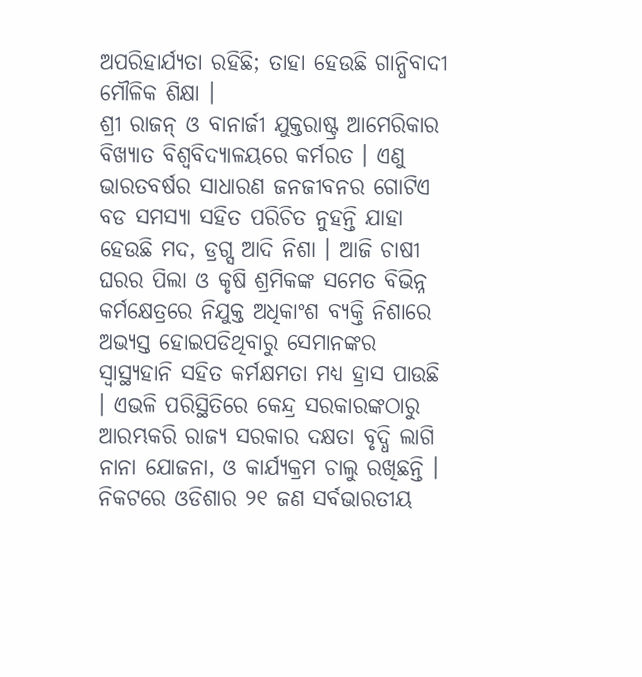ଅପରିହାର୍ଯ୍ୟତା ରହିଛି; ତାହା ହେଉଛି ଗାନ୍ଧିବାଦୀ ମୌଳିକ ଶିକ୍ଷା ।
ଶ୍ରୀ ରାଜନ୍ ଓ ବାନାର୍ଜୀ ଯୁକ୍ତରାଷ୍ଟ୍ର ଆମେରିକାର ବିଖ୍ୟାତ ବିଶ୍ୱବିଦ୍ୟାଳୟରେ କର୍ମରତ । ଏଣୁ ଭାରତବର୍ଷର ସାଧାରଣ ଜନଜୀବନର ଗୋଟିଏ ବଡ ସମସ୍ୟା ସହିତ ପରିଚିତ ନୁହନ୍ତି ଯାହା ହେଉଛି ମଦ, ଡ୍ରଗ୍ସ ଆଦି ନିଶା । ଆଜି ଚାଷୀ ଘରର ପିଲା ଓ କୃଷି ଶ୍ରମିକଙ୍କ ସମେତ ବିଭିନ୍ନ କର୍ମକ୍ଷେତ୍ରରେ ନିଯୁକ୍ତ ଅଧିକାଂଶ ବ୍ୟକ୍ତି ନିଶାରେ ଅଭ୍ୟସ୍ତ ହୋଇପଡିଥିବାରୁ ସେମାନଙ୍କର ସ୍ୱାସ୍ଥ୍ୟହାନି ସହିତ କର୍ମକ୍ଷମତା ମଧ୍ୟ ହ୍ରାସ ପାଉଛି । ଏଭଳି ପରିସ୍ଥିତିରେ କେନ୍ଦ୍ର ସରକାରଙ୍କଠାରୁ ଆରମ୍ଭକରି ରାଜ୍ୟ ସରକାର ଦକ୍ଷତା ବୃଦ୍ଧି ଲାଗି ନାନା ଯୋଜନା, ଓ କାର୍ଯ୍ୟକ୍ରମ ଚାଲୁ ରଖିଛନ୍ତି । ନିକଟରେ ଓଡିଶାର ୨୧ ଜଣ ସର୍ବଭାରତୀୟ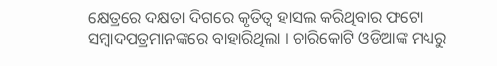କ୍ଷେତ୍ରରେ ଦକ୍ଷତା ଦିଗରେ କୃତିତ୍ୱ ହାସଲ କରିଥିବାର ଫଟୋ ସମ୍ବାଦପତ୍ରମାନଙ୍କରେ ବାହାରିଥିଲା । ଚାରିକୋଟି ଓଡିଆଙ୍କ ମଧ୍ୟରୁ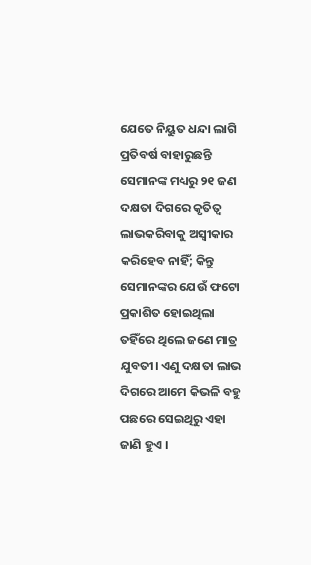ଯେତେ ନିୟୁତ ଧନ୍ଦା ଲାଗି ପ୍ରତିବର୍ଷ ବାହାରୁଛନ୍ତି ସେମାନଙ୍କ ମଧ୍ୟରୁ ୨୧ ଜଣ ଦକ୍ଷତା ଦିଗରେ କୃତିତ୍ୱ ଲାଭକରିବାକୁ ଅସ୍ୱୀକାର କରିହେବ ନାହିଁ; କିନ୍ତୁ ସେମାନଙ୍କର ଯେଉଁ ଫଟୋ ପ୍ରକାଶିତ ହୋଇଥିଲା ତହିଁରେ ଥିଲେ ଜଣେ ମାତ୍ର ଯୁବତୀ। ଏଣୁ ଦକ୍ଷତା ଲାଭ ଦିଗରେ ଆମେ କିଭଳି ବହୁ ପଛରେ ସେଇଥିରୁ ଏହା ଜାଣି ହୁଏ ।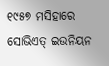୧୯୫୭ ମସିହାରେ ସୋଭିଏତ୍ ଇଉନିୟନ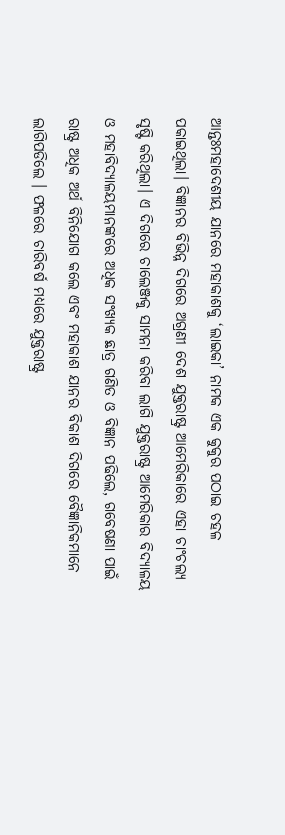ଆନ୍ତଃମହାଦେଶୀୟ ଯାନରେ ମହାକାଶକୁ ‘ଲାଇକା’ ନାମକ ଏକ କୁକୁର ପଠାଇ ଚହଳ ପକାଇଥିଲା। ବିଜ୍ଞାନର ବିଭିନ୍ନ ଦିଗରେ ଅଗ୍ରଣୀ ଦେଶ ଯୁକ୍ତରାଷ୍ଟ୍ର ଆମେରିକାରେ ଏହା ଚାଂଚଲ୍ୟ ସୃଷ୍ଟି କରିଥିଲା। ଏ ଦିଗରେ ଚାଲେଞ୍ଜକୁ ସାମନା କରିବା ଲାଗି ଯୁକ୍ତରାଷ୍ଟ୍ର ଆମେରିକାର ବିଦ୍ୟାଳୟ ଓ ମହାବିଦ୍ୟାଳୟମାନଙ୍କରେ ଅଧିକ ସଂଖ୍ୟକ ଛାତ୍ର ଗଣିତ ଓ ବିଜ୍ଞାନ ପଢିଲେ, ଗବେଷଣା ପାଇଁ ରାଷ୍ଟ୍ର ଅଧିକ ଅର୍ଥ ବିନିଯୋଗ କଲେ ଏବଂ ମହାକାଶ ଯାନର ବିକାଶ ଦିଗରେ ବୈଜ୍ଞାନିକମାନେ ଲାଗିପଡିଲେ । ଫଳରେ ଚାରିବର୍ଷ ମଧ୍ୟରେ ଯୁକ୍ତରାଷ୍ଟ୍ର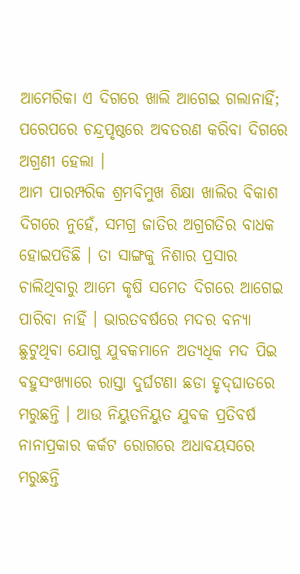ଆମେରିକା ଏ ଦିଗରେ ଖାଲି ଆଗେଇ ଗଲାନାହିଁ; ପରେପରେ ଚନ୍ଦ୍ରପୃଷ୍ଠରେ ଅବତରଣ କରିବା ଦିଗରେ ଅଗ୍ରଣୀ ହେଲା ।
ଆମ ପାରମ୍ପରିକ ଶ୍ରମବିମୁଖ ଶିକ୍ଷା ଖାଲିର ବିକାଶ ଦିଗରେ ନୁହେଁ, ସମଗ୍ର ଜାତିର ଅଗ୍ରଗତିର ବାଧକ ହୋଇପଡିଛି । ତା ସାଙ୍ଗକୁ ନିଶାର ପ୍ରସାର ଚାଲିଥିବାରୁ ଆମେ କୃଷି ସମେତ ଦିଗରେ ଆଗେଇ ପାରିବା ନାହିଁ । ଭାରତବର୍ଷରେ ମଦର ବନ୍ୟା ଛୁଟୁଥିବା ଯୋଗୁ ଯୁବକମାନେ ଅତ୍ୟଧିକ ମଦ ପିଇ ବହୁସଂଖ୍ୟାରେ ରାସ୍ତା ଦୁର୍ଘଟଣା ଛଡା ହୃଦ୍‌ଘାତରେ ମରୁଛନ୍ତି । ଆଉ ନିୟୁତନିୟୁତ ଯୁବକ ପ୍ରତିବର୍ଷ ନାନାପ୍ରକାର କର୍କଟ ରୋଗରେ ଅଧାବୟସରେ ମରୁଛନ୍ତି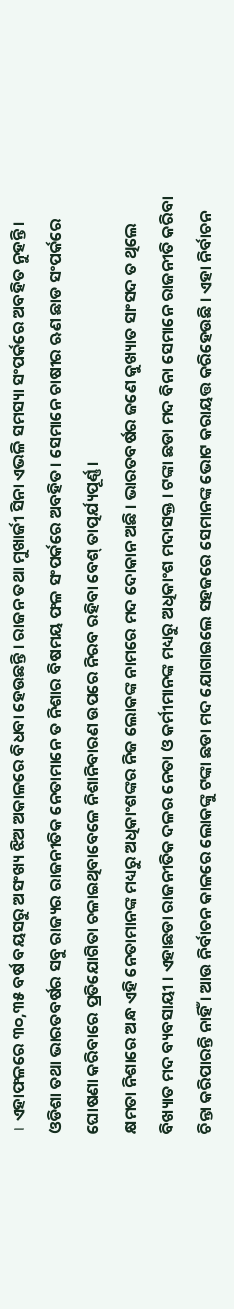। ଏହାଫଳରେ ୩୦,୩୫ ବର୍ଷ ବୟସରୁ ଅସଂଖ୍ୟ ଝିଅ ଅକାଳରେ ବିଧବା ହେଉଛନ୍ତି । ରାଜନ ତଥା ମୁଖାର୍ଜୀ ସିନା ଏଭଳି ସମସ୍ୟା ସଂପର୍କରେ ଅବହିତ ନୁହନ୍ତି । ଓଡିଶା ତଥା ଭାରତବର୍ଷର ସବୁ ରାଜ୍ୟର ରାଜନୀତିକ ନେତାମାନେ ତ ନିଶାର ବିଷମୟ ଫଳ ସଂପର୍କରେ ଅବହିତ। ସେମାନେ ଚାଷୀର ଋଣ ଛାଡ ସଂପର୍କରେ ଘୋଷଣା କରିବାରେ ପ୍ରତିଯୋଗିତା ଚଳାଇଥିବାବେଳେ ନିଶାନିବାରଣ ଉପରେ ନିରବ ରହିବା ବେଶ୍ ତାତ୍ପର୍ଯ୍ୟପୂର୍ଣ୍ଣ ।
କ୍ଷମତା ନିଶାରେ ଅନ୍ଧ ଏହି ନେତାମାନଙ୍କ ମଧ୍ୟରୁ ଅଧିକାଂଶଙ୍କର ନିଜ ଲୋକଙ୍କ ନାମରେ ମଦ ଦୋକାନ ଅଛି । ଭାରତବର୍ଷର ଜଣେ କୁଖ୍ୟାତ ସାଂସଦ ତ ଥିଲେ ବିଖ୍ୟାତ ମଦ ବ୍ୟବସାୟୀ । ଏହାଛଡା ରାଜନୀତିକ ଦଳର ନେତା ଓ କର୍ମୀମାନଙ୍କ ମଧ୍ୟରୁ ଅଧିକାଂଶ ମଦାସକ୍ତ । ଟଙ୍କା ଛଡା ମଦ ବିନା ସେମାନେ ରାଜନୀତି କରିବା ଚିନ୍ତା କରିପାରନ୍ତି ନାହିଁ । ଆଉ ନିର୍ବାଚନ କାଳରେ ଲୋକଙ୍କୁ ଟଙ୍କା ଛଡା ମଦ ଯୋଗାଇଲେ ସହଜରେ ସେମାନଙ୍କ ଭୋଟ କରାୟତ୍ତ କରିହେଉଛି । ଏହା ନିର୍ବାଚନ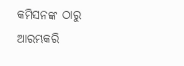କମିସନଙ୍କ ଠାରୁ ଆରମ୍ଭକରି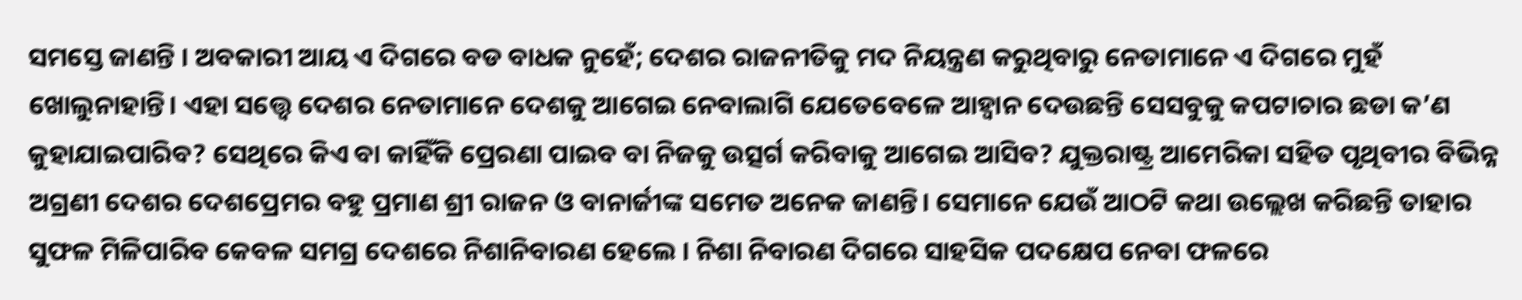ସମସ୍ତେ ଜାଣନ୍ତି । ଅବକାରୀ ଆୟ ଏ ଦିଗରେ ବଡ ବାଧକ ନୁହେଁ; ଦେଶର ରାଜନୀତିକୁ ମଦ ନିୟନ୍ତ୍ରଣ କରୁଥିବାରୁ ନେତାମାନେ ଏ ଦିଗରେ ମୁହଁ ଖୋଲୁନାହାନ୍ତି। ଏହା ସ‌ତ୍ତ୍ବେ ଦେଶର ନେତାମାନେ ଦେଶକୁ ଆଗେଇ ନେବାଲାଗି ଯେତେବେଳେ ଆହ୍ୱାନ ଦେଉଛନ୍ତି ସେସବୁକୁ କପଟାଚାର ଛଡା କ’ଣ କୁହାଯାଇପାରିବ? ସେଥିରେ କିଏ ବା କାହିଁକି ପ୍ରେରଣା ପାଇବ ବା ନିଜକୁ ଉତ୍ସର୍ଗ କରିବାକୁ ଆଗେଇ ଆସିବ? ଯୁକ୍ତରାଷ୍ଟ୍ର ଆମେରିକା ସହିତ ପୃଥିବୀର ବିଭିନ୍ନ ଅଗ୍ରଣୀ ଦେଶର ଦେଶପ୍ରେମର ବହୁ ପ୍ରମାଣ ଶ୍ରୀ ରାଜନ ଓ ବାନାର୍ଜୀଙ୍କ ସମେତ ଅନେକ ଜାଣନ୍ତି। ସେମାନେ ଯେଉଁ ଆଠଟି କଥା ଉଲ୍ଲେଖ କରିଛନ୍ତି ତାହାର ସୁଫଳ ମିଳିପାରିବ କେବଳ ସମଗ୍ର ଦେଶରେ ନିଶାନିବାରଣ ହେଲେ । ନିଶା ନିବାରଣ ଦିଗରେ ସାହସିକ ପଦକ୍ଷେପ ନେବା ଫଳରେ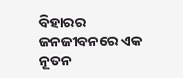ବିହାରର ଜନଜୀବନରେ ଏକ ନୂତନ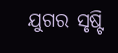ଯୁଗର ସୃଷ୍ଟି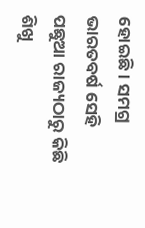ହୋଇଛି। ସମଗ୍ର ଭାରତବର୍ଷ ସେହି ପଛୁଆ ରାଜ୍ୟଠାରୁ କିଛି ଶିଖୁ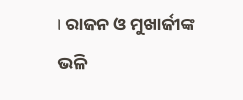। ରାଜନ ଓ ମୁଖାର୍ଜୀଙ୍କ ଭଳି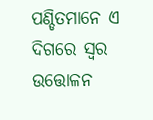ପଣ୍ଡିତମାନେ ଏ ଦିଗରେ ସ୍ୱର ଉତ୍ତୋଳନ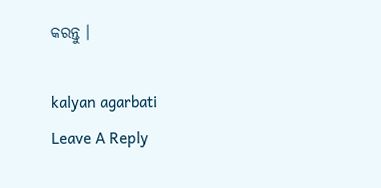କରନ୍ତୁ ।

kalyan agarbati
Leave A Reply